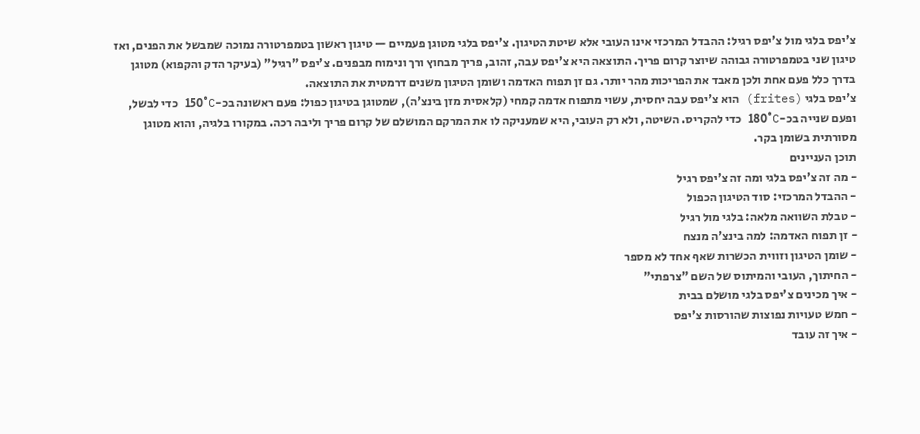צ'יפס בלגי מול צ'יפס רגיל: ההבדל המרכזי אינו העובי אלא שיטת הטיגון. צ'יפס בלגי מטוגן פעמיים — טיגון ראשון בטמפרטורה נמוכה שמבשל את הפנים, ואז טיגון שני בטמפרטורה גבוהה שיוצר קרום פריך. התוצאה היא צ'יפס עבה, זהוב, פריך מבחוץ ורך ונימוח מבפנים. צ'יפס "רגיל" (בעיקר הדק והקפוא) מטוגן בדרך כלל פעם אחת ולכן מאבד את הפריכות מהר יותר. גם זן תפוח האדמה ושומן הטיגון משנים דרמטית את התוצאה.
צ'יפס בלגי (frites) הוא צ'יפס עבה יחסית, עשוי מתפוח אדמה קמחי (קלאסית מזן בינצ'ה), שמטוגן בטיגון כפול: פעם ראשונה בכ-150°C כדי לבשל, ופעם שנייה בכ-180°C כדי להקריס. השיטה, ולא רק העובי, היא שמעניקה לו את המרקם המושלם של קרום פריך וליבה רכה. במקורו בלגיה, והוא מטוגן מסורתית בשומן בקר.
תוכן העניינים
- מה זה צ'יפס בלגי ומה זה צ'יפס רגיל
- ההבדל המרכזי: סוד הטיגון הכפול
- טבלת השוואה מלאה: בלגי מול רגיל
- זן תפוח האדמה: למה בינצ'ה מנצח
- שומן הטיגון וזווית הכשרות שאף אחד לא מספר
- החיתוך, העובי והמיתוס של השם "צרפתי"
- איך מכינים צ'יפס בלגי מושלם בבית
- חמש טעויות נפוצות שהורסות צ'יפס
- איך זה עובד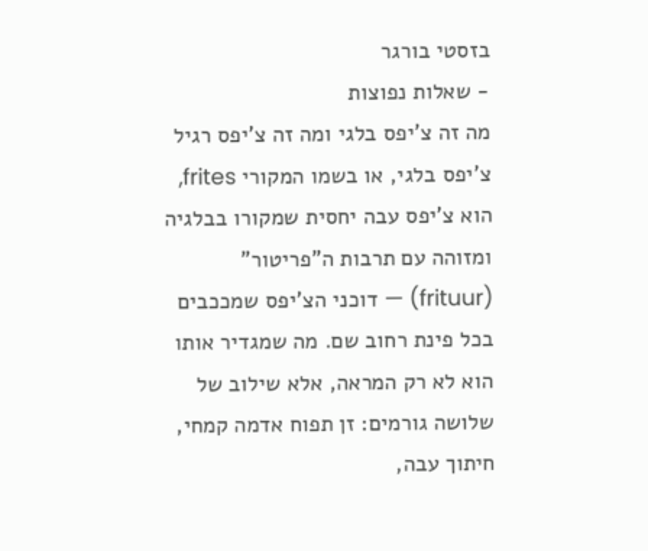בזסטי בורגר
- שאלות נפוצות
מה זה צ'יפס בלגי ומה זה צ'יפס רגיל
צ'יפס בלגי, או בשמו המקורי frites, הוא צ'יפס עבה יחסית שמקורו בבלגיה ומזוהה עם תרבות ה"פריטור" (frituur) — דוכני הצ'יפס שמככבים בכל פינת רחוב שם. מה שמגדיר אותו הוא לא רק המראה, אלא שילוב של שלושה גורמים: זן תפוח אדמה קמחי, חיתוך עבה,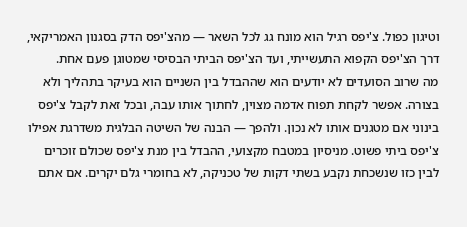וטיגון כפול. צ'יפס רגיל הוא מונח גג לכל השאר — מהצ'יפס הדק בסגנון האמריקאי, דרך הצ'יפס הקפוא התעשייתי, ועד הצ'יפס הביתי הבסיסי שמטוגן פעם אחת.
מה שרוב הסועדים לא יודעים הוא שההבדל בין השניים הוא בעיקר בתהליך ולא בצורה. אפשר לקחת תפוח אדמה מצוין, לחתוך אותו עבה, ובכל זאת לקבל צ'יפס בינוני אם מטגנים אותו לא נכון. ולהפך — הבנה של השיטה הבלגית משדרגת אפילו צ'יפס ביתי פשוט. מניסיון במטבח מקצועי, ההבדל בין מנת צ'יפס שכולם זוכרים לבין כזו שנשכחת נקבע בשתי דקות של טכניקה, לא בחומרי גלם יקרים. אם אתם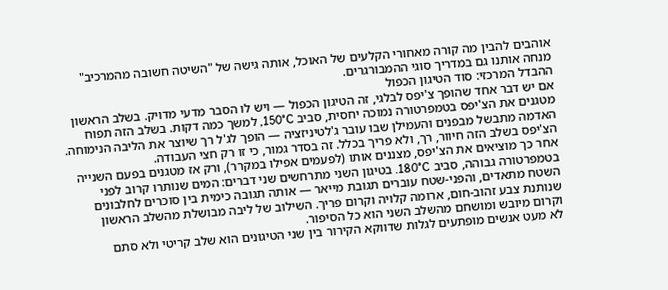אוהבים להבין מה קורה מאחורי הקלעים של האוכל, אותה גישה של "השיטה חשובה מהמרכיב" מנחה אותנו גם במדריך סוגי ההמבורגרים.
ההבדל המרכזי: סוד הטיגון הכפול
אם יש דבר אחד שהופך צ'יפס לבלגי, זה הטיגון הכפול — ויש לו הסבר מדעי מדויק. בשלב הראשון מטגנים את הצ'יפס בטמפרטורה נמוכה יחסית, סביב 150°C, למשך כמה דקות. בשלב הזה תפוח האדמה מתבשל מבפנים והעמילן שבו עובר ג'לטיניזציה — הופך לג'ל רך שיוצר את הליבה הנימוחה. הצ'יפס בשלב הזה חיוור, רך, ולא פריך בכלל. זה בסדר גמור, כי זו רק חצי העבודה.
אחר כך מוציאים את הצ'יפס, מצננים אותו (לפעמים אפילו במקרר), ורק אז מטגנים בפעם השנייה בטמפרטורה גבוהה, סביב 180°C. בטיגון השני מתרחשים שני דברים: המים שנותרו קרוב לפני השטח מתאדים, והפני-שטח עוברים תגובת מייאר — אותה תגובה כימית בין סוכרים לחלבונים שנותנת צבע זהוב-חום, ארומה קלויה וקרום פריך. השילוב של ליבה מבושלת מהשלב הראשון וקרום מיובש ומושחם מהשלב השני הוא כל הסיפור.
לא מעט אנשים מופתעים לגלות שדווקא הקירור בין שני הטיגונים הוא שלב קריטי ולא סתם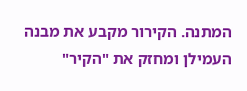המתנה. הקירור מקבע את מבנה העמילן ומחזק את "הקיר"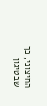החיצוני, כך שבטיגון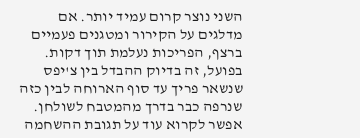השני נוצר קרום עמיד יותר. אם מדלגים על הקירור ומטגנים פעמיים ברצף, הפריכות נעלמת תוך דקות. בפועל, זה בדיוק ההבדל בין צ'יפס שנשאר פריך עד סוף הארוחה לבין כזה שנרפה כבר בדרך מהמטבח לשולחן. אפשר לקרוא עוד על תגובת ההשחמה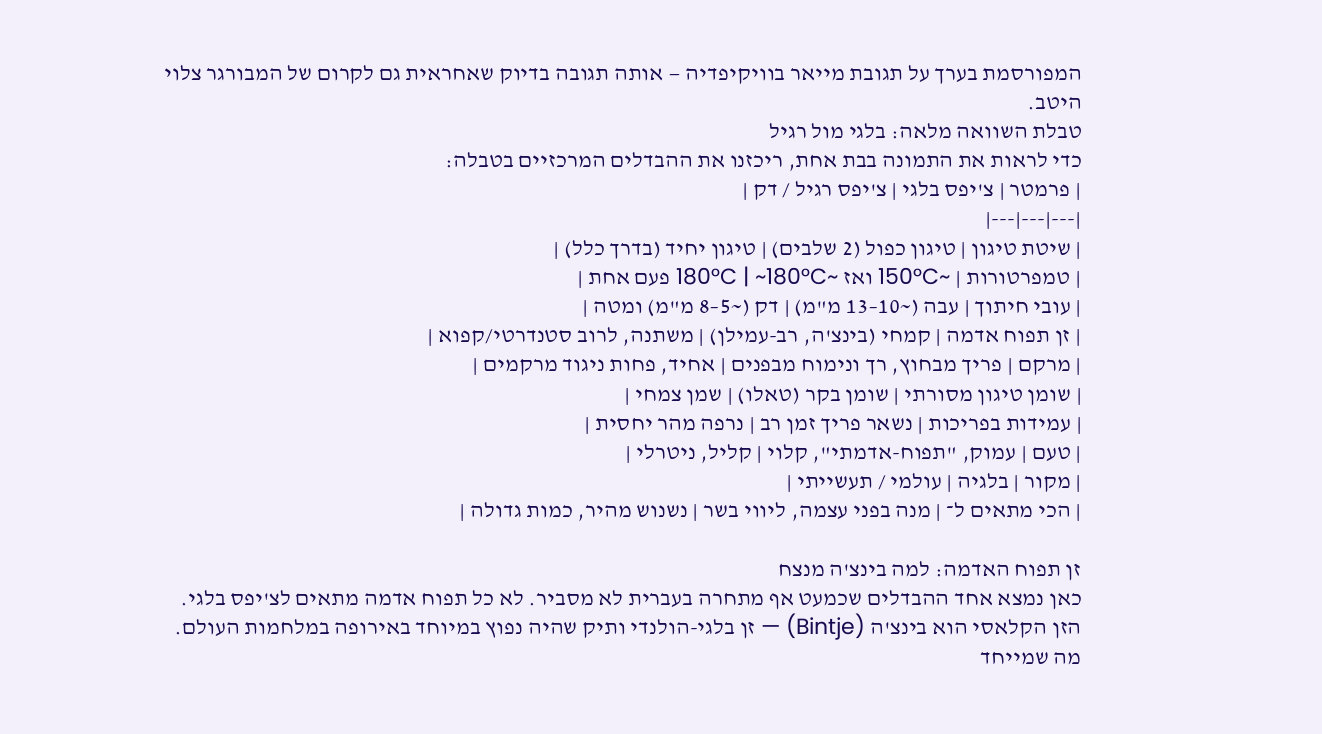המפורסמת בערך על תגובת מייאר בוויקיפדיה — אותה תגובה בדיוק שאחראית גם לקרום של המבורגר צלוי היטב.
טבלת השוואה מלאה: בלגי מול רגיל
כדי לראות את התמונה בבת אחת, ריכזנו את ההבדלים המרכזיים בטבלה:
| פרמטר | צ'יפס בלגי | צ'יפס רגיל / דק |
|---|---|---|
| שיטת טיגון | טיגון כפול (2 שלבים) | טיגון יחיד (בדרך כלל) |
| טמפרטורות | ~150°C ואז ~180°C | ~180°C פעם אחת |
| עובי חיתוך | עבה (~10–13 מ"מ) | דק (~5–8 מ"מ) ומטה |
| זן תפוח אדמה | קמחי (בינצ'ה, רב-עמילן) | משתנה, לרוב סטנדרטי/קפוא |
| מרקם | פריך מבחוץ, רך ונימוח מבפנים | אחיד, פחות ניגוד מרקמים |
| שומן טיגון מסורתי | שומן בקר (טאלו) | שמן צמחי |
| עמידות בפריכות | נשאר פריך זמן רב | נרפה מהר יחסית |
| טעם | עמוק, "תפוח-אדמתי", קלוי | קליל, ניטרלי |
| מקור | בלגיה | עולמי / תעשייתי |
| הכי מתאים ל־ | מנה בפני עצמה, ליווי בשר | נשנוש מהיר, כמות גדולה |

זן תפוח האדמה: למה בינצ'ה מנצח
כאן נמצא אחד ההבדלים שכמעט אף מתחרה בעברית לא מסביר. לא כל תפוח אדמה מתאים לצ'יפס בלגי. הזן הקלאסי הוא בינצ'ה (Bintje) — זן בלגי-הולנדי ותיק שהיה נפוץ במיוחד באירופה במלחמות העולם. מה שמייחד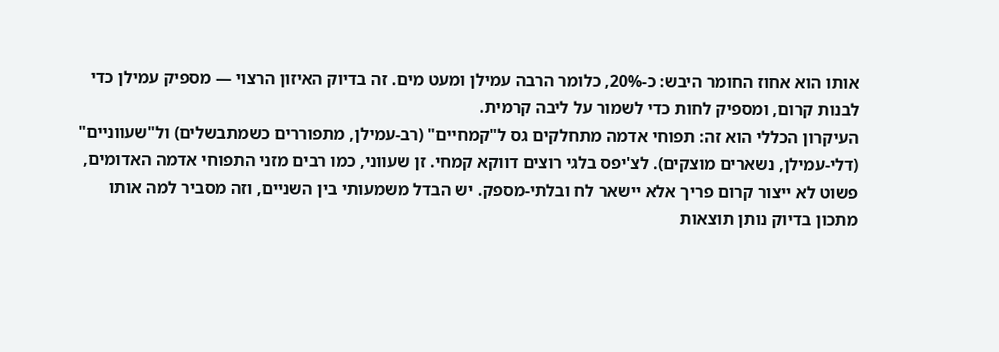אותו הוא אחוז החומר היבש: כ-20%, כלומר הרבה עמילן ומעט מים. זה בדיוק האיזון הרצוי — מספיק עמילן כדי לבנות קרום, ומספיק לחות כדי לשמור על ליבה קרמית.
העיקרון הכללי הוא זה: תפוחי אדמה מתחלקים גס ל"קמחיים" (רב-עמילן, מתפוררים כשמתבשלים) ול"שעווניים" (דלי-עמילן, נשארים מוצקים). לצ'יפס בלגי רוצים דווקא קמחי. זן שעווני, כמו רבים מזני התפוחי אדמה האדומים, פשוט לא ייצור קרום פריך אלא יישאר לח ובלתי-מספק. יש הבדל משמעותי בין השניים, וזה מסביר למה אותו מתכון בדיוק נותן תוצאות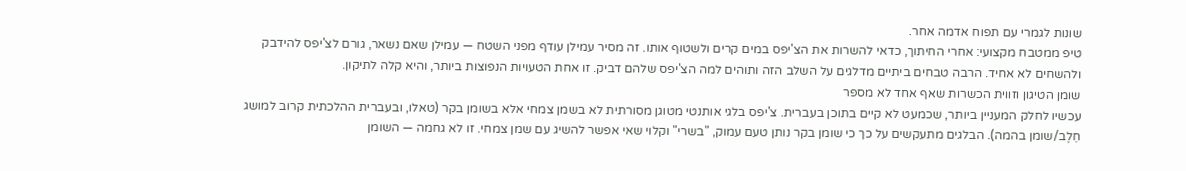שונות לגמרי עם תפוח אדמה אחר.
טיפ ממטבח מקצועי: אחרי החיתוך, כדאי להשרות את הצ'יפס במים קרים ולשטוף אותו. זה מסיר עמילן עודף מפני השטח — עמילן שאם נשאר, גורם לצ'יפס להידבק ולהשחים לא אחיד. הרבה טבחים ביתיים מדלגים על השלב הזה ותוהים למה הצ'יפס שלהם דביק. זו אחת הטעויות הנפוצות ביותר, והיא קלה לתיקון.
שומן הטיגון וזווית הכשרות שאף אחד לא מספר
עכשיו לחלק המעניין ביותר, שכמעט לא קיים בתוכן בעברית. צ'יפס בלגי אותנטי מטוגן מסורתית לא בשמן צמחי אלא בשומן בקר (טאלו, ובעברית ההלכתית קרוב למושג חֵלֶב/שומן בהמה). הבלגים מתעקשים על כך כי שומן בקר נותן טעם עמוק, "בשרי" וקלוי שאי אפשר להשיג עם שמן צמחי. זו לא גחמה — השומן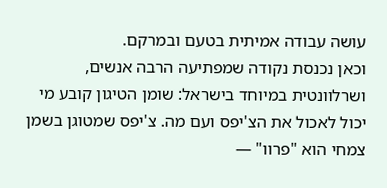עושה עבודה אמיתית בטעם ובמרקם.
וכאן נכנסת נקודה שמפתיעה הרבה אנשים, ושרלוונטית במיוחד בישראל: שומן הטיגון קובע מי יכול לאכול את הצ'יפס ועם מה. צ'יפס שמטוגן בשמן צמחי הוא "פרוו" —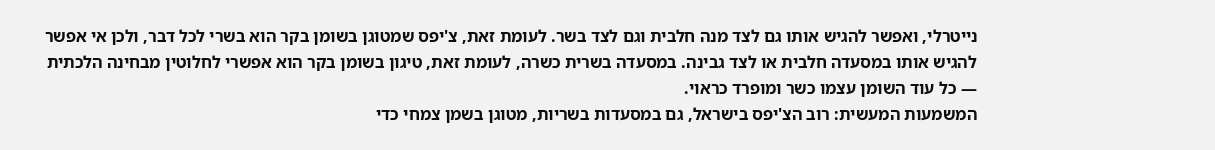נייטרלי, ואפשר להגיש אותו גם לצד מנה חלבית וגם לצד בשר. לעומת זאת, צ'יפס שמטוגן בשומן בקר הוא בשרי לכל דבר, ולכן אי אפשר להגיש אותו במסעדה חלבית או לצד גבינה. במסעדה בשרית כשרה, לעומת זאת, טיגון בשומן בקר הוא אפשרי לחלוטין מבחינה הלכתית — כל עוד השומן עצמו כשר ומופרד כראוי.
המשמעות המעשית: רוב הצ'יפס בישראל, גם במסעדות בשריות, מטוגן בשמן צמחי כדי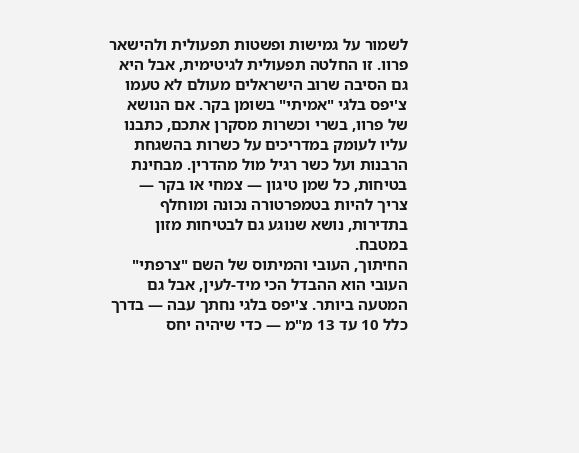לשמור על גמישות ופשטות תפעולית ולהישאר פרוו. זו החלטה תפעולית לגיטימית, אבל היא גם הסיבה שרוב הישראלים מעולם לא טעמו צ'יפס בלגי "אמיתי" בשומן בקר. אם הנושא של פרוו, בשרי וכשרות מסקרן אתכם, כתבנו עליו לעומק במדריכים על כשרות בהשגחת הרבנות ועל כשר רגיל מול מהדרין. מבחינת בטיחות, כל שמן טיגון — צמחי או בקר — צריך להיות בטמפרטורה נכונה ומוחלף בתדירות, נושא שנוגע גם לבטיחות מזון במטבח.
החיתוך, העובי והמיתוס של השם "צרפתי"
העובי הוא ההבדל הכי מיד-לעין, אבל גם המטעה ביותר. צ'יפס בלגי נחתך עבה — בדרך כלל 10 עד 13 מ"מ — כדי שיהיה יחס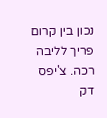נכון בין קרום פריך לליבה רכה. צ'יפס דק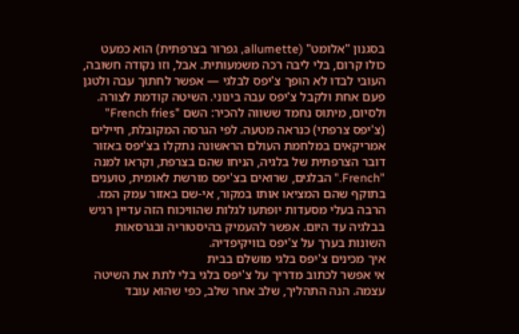בסגנון "אלומט" (allumette, גפרור בצרפתית) הוא כמעט כולו קרום, בלי ליבה רכה משמעותית. אבל, וזו נקודה חשובה, העובי לבדו לא הופך צ'יפס לבלגי — אפשר לחתוך עבה ולטגן פעם אחת ולקבל צ'יפס עבה בינוני. השיטה קודמת לצורה.
ולסיום, מיתוס נחמד ששווה להכיר: השם "French fries" (צ'יפס צרפתי) כנראה מטעה. לפי הגרסה המקובלת, חיילים אמריקאים במלחמת העולם הראשונה נתקלו בצ'יפס באזור דובר הצרפתית של בלגיה, הניחו שהם בצרפת, וקראו למנה "French." הבלגים, שרואים בצ'יפס מורשת לאומית, טוענים בתוקף שהם המציאו אותו במקור, אי-שם באזור עמק המז. הרבה בעלי מסעדות יופתעו לגלות שהוויכוח הזה עדיין רגיש בבלגיה עד היום. אפשר להעמיק בהיסטוריה ובגרסאות השונות בערך על צ'יפס בוויקיפדיה.
איך מכינים צ'יפס בלגי מושלם בבית
אי אפשר לכתוב מדריך על צ'יפס בלגי בלי לתת את השיטה עצמה. הנה התהליך, שלב אחר שלב, כפי שהוא עובד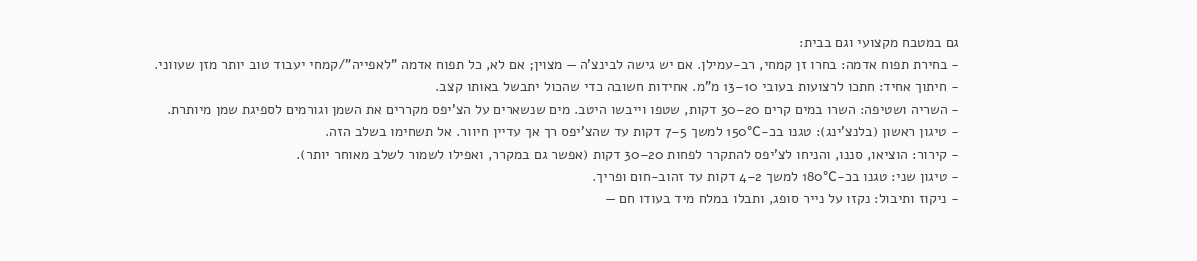גם במטבח מקצועי וגם בבית:
- בחירת תפוח אדמה: בחרו זן קמחי, רב-עמילן. אם יש גישה לבינצ'ה — מצוין; אם לא, כל תפוח אדמה "לאפייה"/קמחי יעבוד טוב יותר מזן שעווני.
- חיתוך אחיד: חתכו לרצועות בעובי 10–13 מ"מ. אחידות חשובה כדי שהכול יתבשל באותו קצב.
- השריה ושטיפה: השרו במים קרים 20–30 דקות, שטפו וייבשו היטב. מים שנשארים על הצ'יפס מקררים את השמן וגורמים לספיגת שמן מיותרת.
- טיגון ראשון (בלנצ'ינג): טגנו בכ-150°C למשך 5–7 דקות עד שהצ'יפס רך אך עדיין חיוור. אל תשחימו בשלב הזה.
- קירור: הוציאו, סננו, והניחו לצ'יפס להתקרר לפחות 20–30 דקות (אפשר גם במקרר, ואפילו לשמור לשלב מאוחר יותר).
- טיגון שני: טגנו בכ-180°C למשך 2–4 דקות עד זהוב-חום ופריך.
- ניקוז ותיבול: נקזו על נייר סופג, ותבלו במלח מיד בעודו חם —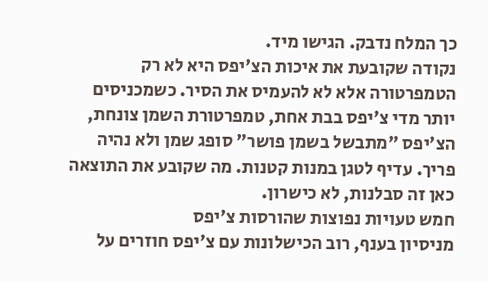כך המלח נדבק. הגישו מיד.
נקודה שקובעת את איכות הצ'יפס היא לא רק הטמפרטורה אלא לא להעמיס את הסיר. כשמכניסים יותר מדי צ'יפס בבת אחת, טמפרטורת השמן צונחת, הצ'יפס "מתבשל בשמן פושר" סופג שמן ולא נהיה פריך. עדיף לטגן במנות קטנות. מה שקובע את התוצאה כאן זה סבלנות, לא כישרון.
חמש טעויות נפוצות שהורסות צ'יפס
מניסיון בענף, רוב הכישלונות עם צ'יפס חוזרים על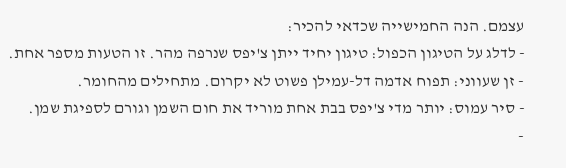עצמם. הנה החמישייה שכדאי להכיר:
- לדלג על הטיגון הכפול: טיגון יחיד ייתן צ'יפס שנרפה מהר. זו הטעות מספר אחת.
- זן שעווני: תפוח אדמה דל-עמילן פשוט לא יקרום. מתחילים מהחומר.
- סיר עמוס: יותר מדי צ'יפס בבת אחת מוריד את חום השמן וגורם לספיגת שמן.
-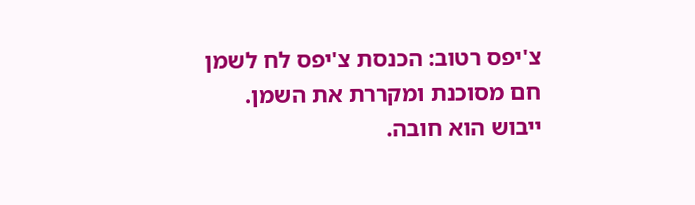צ'יפס רטוב: הכנסת צ'יפס לח לשמן חם מסוכנת ומקררת את השמן. ייבוש הוא חובה.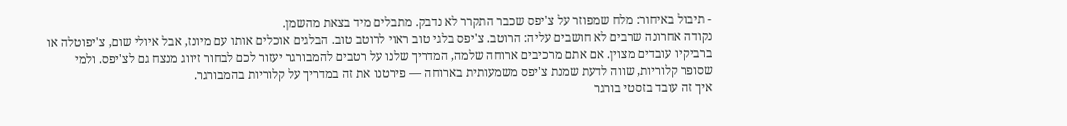- תיבול באיחור: מלח שמפוזר על צ'יפס שכבר התקרר לא נדבק. מתבלים מיד בצאת מהשמן.
נקודה אחרונה שרבים לא חושבים עליה: הרוטב. צ'יפס בלגי טוב ראוי לרוטב טוב. הבלגים אוכלים אותו עם מיונז, אבל איולי שום, צ'יפוטלה או ברביקיו עובדים מצוין. אם אתם מרכיבים ארוחה שלמה, המדריך שלנו על רטבים להמבורגר יעזור לכם לבחור זיווג מנצח גם לצ'יפס. ולמי שסופר קלוריות, שווה לדעת שמנת צ'יפס משמעותית בארוחה — פירטנו את זה במדריך על קלוריות בהמבורגר.
איך זה עובד בזסטי בורגר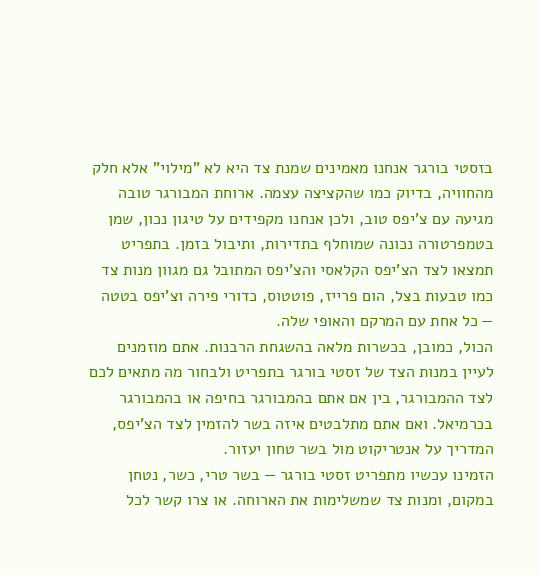בזסטי בורגר אנחנו מאמינים שמנת צד היא לא "מילוי" אלא חלק מהחוויה, בדיוק כמו שהקציצה עצמה. ארוחת המבורגר טובה מגיעה עם צ'יפס טוב, ולכן אנחנו מקפידים על טיגון נכון, שמן בטמפרטורה נכונה שמוחלף בתדירות, ותיבול בזמן. בתפריט תמצאו לצד הצ'יפס הקלאסי והצ'יפס המתובל גם מגוון מנות צד כמו טבעות בצל, הום פרייז, פוטטוס, כדורי פירה וצ'יפס בטטה — כל אחת עם המרקם והאופי שלה.
הכול, כמובן, בכשרות מלאה בהשגחת הרבנות. אתם מוזמנים לעיין במנות הצד של זסטי בורגר בתפריט ולבחור מה מתאים לכם לצד ההמבורגר, בין אם אתם בהמבורגר בחיפה או בהמבורגר בכרמיאל. ואם אתם מתלבטים איזה בשר להזמין לצד הצ'יפס, המדריך על אנטריקוט מול בשר טחון יעזור.
הזמינו עכשיו מתפריט זסטי בורגר — בשר טרי, כשר, נטחן במקום, ומנות צד שמשלימות את הארוחה. או צרו קשר לכל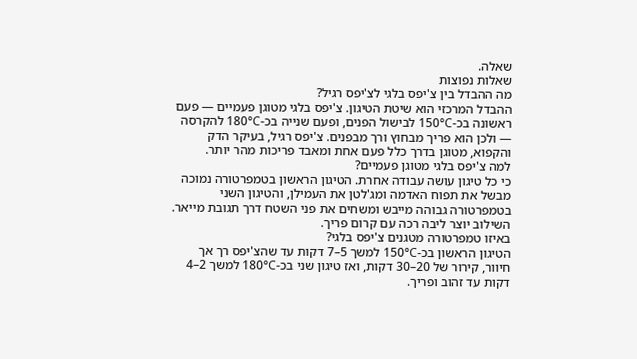שאלה.
שאלות נפוצות
מה ההבדל בין צ'יפס בלגי לצ'יפס רגיל?
ההבדל המרכזי הוא שיטת הטיגון. צ'יפס בלגי מטוגן פעמיים — פעם ראשונה בכ-150°C לבישול הפנים, ופעם שנייה בכ-180°C להקרסה — ולכן הוא פריך מבחוץ ורך מבפנים. צ'יפס רגיל, בעיקר הדק והקפוא, מטוגן בדרך כלל פעם אחת ומאבד פריכות מהר יותר.
למה צ'יפס בלגי מטוגן פעמיים?
כי כל טיגון עושה עבודה אחרת. הטיגון הראשון בטמפרטורה נמוכה מבשל את תפוח האדמה ומג'לטן את העמילן, והטיגון השני בטמפרטורה גבוהה מייבש ומשחים את פני השטח דרך תגובת מייאר. השילוב יוצר ליבה רכה עם קרום פריך.
באיזו טמפרטורה מטגנים צ'יפס בלגי?
הטיגון הראשון בכ-150°C למשך 5–7 דקות עד שהצ'יפס רך אך חיוור, קירור של 20–30 דקות, ואז טיגון שני בכ-180°C למשך 2–4 דקות עד זהוב ופריך.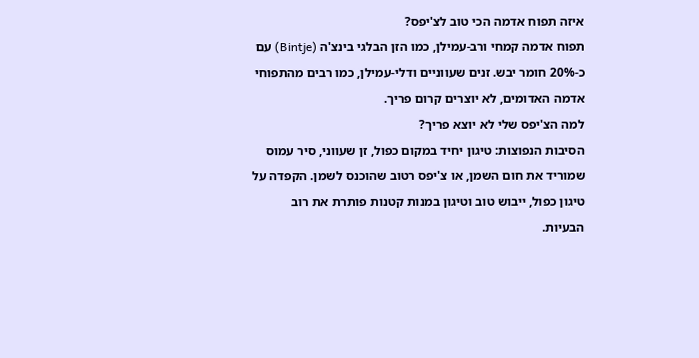איזה תפוח אדמה הכי טוב לצ'יפס?
תפוח אדמה קמחי ורב-עמילן, כמו הזן הבלגי בינצ'ה (Bintje) עם כ-20% חומר יבש. זנים שעווניים ודלי-עמילן, כמו רבים מהתפוחי אדמה האדומים, לא יוצרים קרום פריך.
למה הצ'יפס שלי לא יוצא פריך?
הסיבות הנפוצות: טיגון יחיד במקום כפול, זן שעווני, סיר עמוס שמוריד את חום השמן, או צ'יפס רטוב שהוכנס לשמן. הקפדה על טיגון כפול, ייבוש טוב וטיגון במנות קטנות פותרת את רוב הבעיות.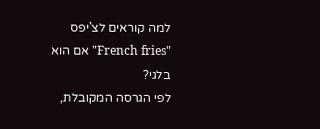למה קוראים לצ'יפס "French fries" אם הוא בלגי?
לפי הגרסה המקובלת,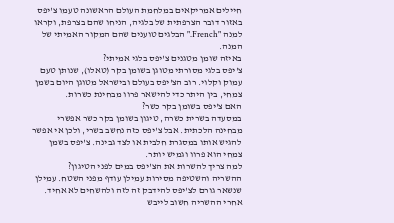חיילים אמריקאים במלחמת העולם הראשונה טעמו צ'יפס באזור דובר הצרפתית של בלגיה, הניחו שהם בצרפת, וקראו למנה "French." הבלגים טוענים שהם המקור האמיתי של המנה.
באיזה שומן מטגנים צ'יפס בלגי אמיתי?
צ'יפס בלגי מסורתי מטוגן בשומן בקר (טאלו), שנותן טעם עמוק וקלוי. רוב הצ'יפס בעולם ובישראל מטוגן היום בשמן צמחי, בין היתר כדי להישאר פרוו מבחינת כשרות.
האם צ'יפס בשומן בקר כשר?
במסעדה בשרית כשרה, טיגון בשומן בקר כשר אפשרי מבחינה הלכתית. אבל צ'יפס כזה נחשב בשרי, ולכן אי אפשר להגיש אותו במסגרת חלבית או לצד גבינה. צ'יפס בשמן צמחי הוא פרוו וגמיש יותר.
למה צריך להשרות את הצ'יפס במים לפני הטיגון?
ההשריה והשטיפה מסירות עמילן עודף מפני השטח. עמילן שנשאר גורם לצ'יפס להידבק זה לזה ולהשחים לא אחיד. אחרי ההשריה חשוב לייבש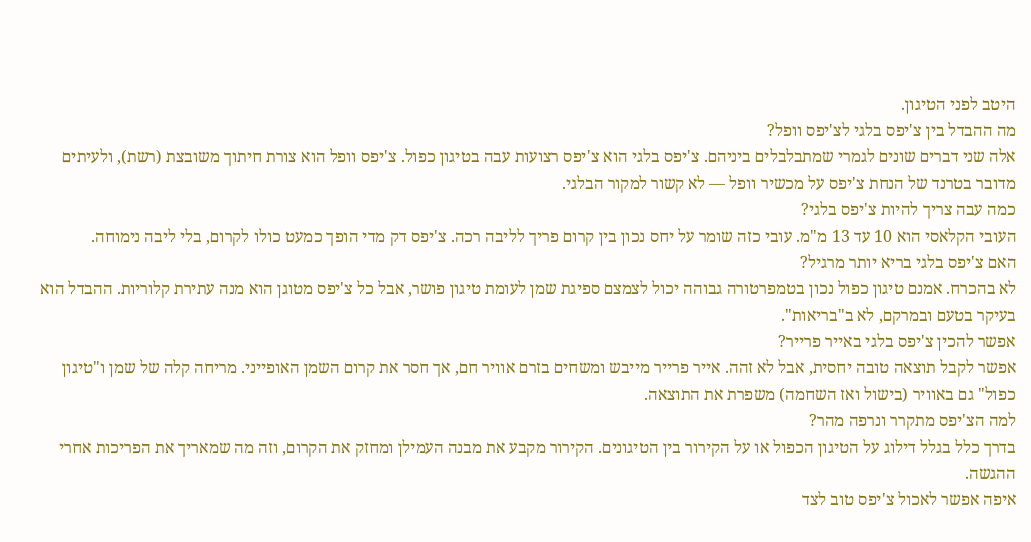היטב לפני הטיגון.
מה ההבדל בין צ'יפס בלגי לצ'יפס וופל?
אלה שני דברים שונים לגמרי שמתבלבלים ביניהם. צ'יפס בלגי הוא צ'יפס רצועות עבה בטיגון כפול. צ'יפס וופל הוא צורת חיתוך משובצת (רשת), ולעיתים מדובר בטרנד של הנחת צ'יפס על מכשיר וופל — לא קשור למקור הבלגי.
כמה עבה צריך להיות צ'יפס בלגי?
העובי הקלאסי הוא 10 עד 13 מ"מ. עובי כזה שומר על יחס נכון בין קרום פריך לליבה רכה. צ'יפס דק מדי הופך כמעט כולו לקרום, בלי ליבה נימוחה.
האם צ'יפס בלגי בריא יותר מרגיל?
לא בהכרח. אמנם טיגון כפול נכון בטמפרטורה גבוהה יכול לצמצם ספיגת שמן לעומת טיגון פושר, אבל כל צ'יפס מטוגן הוא מנה עתירת קלוריות. ההבדל הוא בעיקר בטעם ובמרקם, לא ב"בריאות".
אפשר להכין צ'יפס בלגי באייר פרייר?
אפשר לקבל תוצאה טובה יחסית, אבל לא זהה. אייר פרייר מייבש ומשחים בזרם אוויר חם, אך חסר את קרום השמן האופייני. מריחה קלה של שמן ו"טיגון כפול" גם באוויר (בישול ואז השחמה) משפרת את התוצאה.
למה הצ'יפס מתקרר ונרפה מהר?
בדרך כלל בגלל דילוג על הטיגון הכפול או על הקירור בין הטיגונים. הקירור מקבע את מבנה העמילן ומחזק את הקרום, וזה מה שמאריך את הפריכות אחרי ההגשה.
איפה אפשר לאכול צ'יפס טוב לצד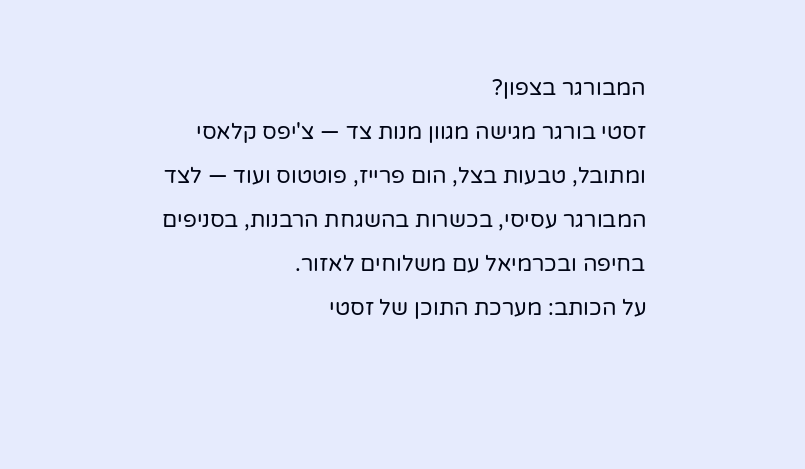המבורגר בצפון?
זסטי בורגר מגישה מגוון מנות צד — צ'יפס קלאסי ומתובל, טבעות בצל, הום פרייז, פוטטוס ועוד — לצד המבורגר עסיסי, בכשרות בהשגחת הרבנות, בסניפים בחיפה ובכרמיאל עם משלוחים לאזור.
על הכותב: מערכת התוכן של זסטי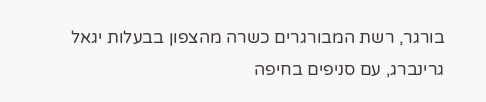בורגר, רשת המבורגרים כשרה מהצפון בבעלות יגאל גרינברג, עם סניפים בחיפה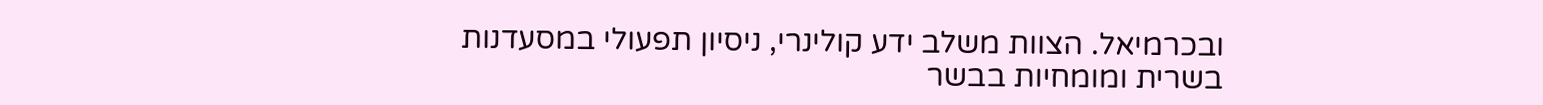ובכרמיאל. הצוות משלב ידע קולינרי, ניסיון תפעולי במסעדנות בשרית ומומחיות בבשר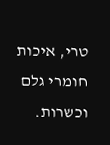טרי, איכות חומרי גלם וכשרות.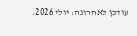עודכן לאחרונה: יולי 2026.